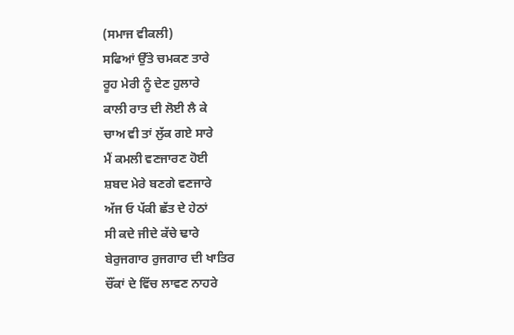(ਸਮਾਜ ਵੀਕਲੀ)
ਸਫਿਆਂ ਉੱਤੇ ਚਮਕਣ ਤਾਰੇ
ਰੂਹ ਮੇਰੀ ਨੂੰ ਦੇਣ ਹੁਲਾਰੇ
ਕਾਲੀ ਰਾਤ ਦੀ ਲੋਈ ਲੈ ਕੇ
ਚਾਅ ਵੀ ਤਾਂ ਲੁੱਕ ਗਏ ਸਾਰੇ
ਮੈਂ ਕਮਲੀ ਵਣਜਾਰਣ ਹੋਈ
ਸ਼ਬਦ ਮੇਰੇ ਬਣਗੇ ਵਣਜਾਰੇ
ਅੱਜ ਓ ਪੱਕੀ ਛੱਤ ਦੇ ਹੇਠਾਂ
ਸੀ ਕਦੇ ਜੀਦੇ ਕੱਚੇ ਢਾਰੇ
ਬੇਰੁਜਗਾਰ ਰੁਜਗਾਰ ਦੀ ਖਾਤਿਰ
ਚੌਂਕਾਂ ਦੇ ਵਿੱਚ ਲਾਵਣ ਨਾਹਰੇ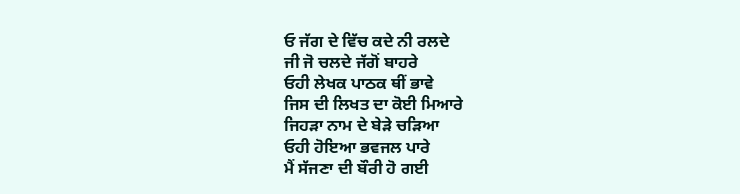ਓ ਜੱਗ ਦੇ ਵਿੱਚ ਕਦੇ ਨੀ ਰਲਦੇ
ਜੀ ਜੋ ਚਲਦੇ ਜੱਗੋਂ ਬਾਹਰੇ
ਓਹੀ ਲੇਖਕ ਪਾਠਕ ਥੀਂ ਭਾਵੇ
ਜਿਸ ਦੀ ਲਿਖਤ ਦਾ ਕੋਈ ਮਿਆਰੇ
ਜਿਹੜਾ ਨਾਮ ਦੇ ਬੇੜੇ ਚੜਿਆ
ਓਹੀ ਹੋਇਆ ਭਵਜਲ ਪਾਰੇ
ਮੈਂ ਸੱਜਣਾ ਦੀ ਬੌਰੀ ਹੋ ਗਈ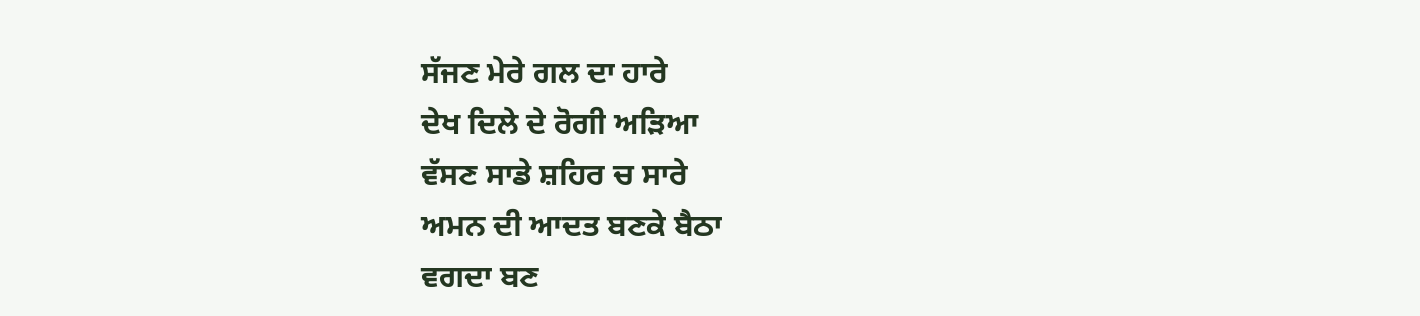ਸੱਜਣ ਮੇਰੇ ਗਲ ਦਾ ਹਾਰੇ
ਦੇਖ ਦਿਲੇ ਦੇ ਰੋਗੀ ਅੜਿਆ
ਵੱਸਣ ਸਾਡੇ ਸ਼ਹਿਰ ਚ ਸਾਰੇ
ਅਮਨ ਦੀ ਆਦਤ ਬਣਕੇ ਬੈਠਾ
ਵਗਦਾ ਬਣ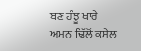ਬਣ ਹੰਝੂ ਖਾਰੇ
ਅਮਨ ਢਿੱਲੋਂ ਕਸੇਲ